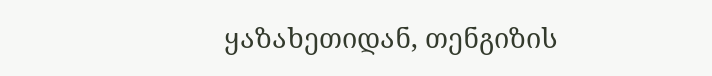ყაზახეთიდან, თენგიზის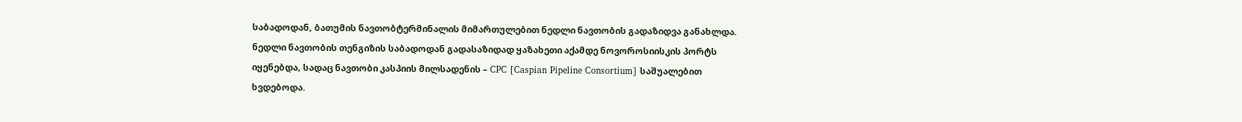საბადოდან, ბათუმის ნავთობტერმინალის მიმართულებით ნედლი ნავთობის გადაზიდვა განახლდა.
ნედლი ნავთობის თენგიზის საბადოდან გადასაზიდად ყაზახეთი აქამდე ნოვოროსიისკის პორტს იყენებდა, სადაც ნავთობი კასპიის მილსადენის – CPC [Caspian Pipeline Consortium] საშუალებით ხვდებოდა.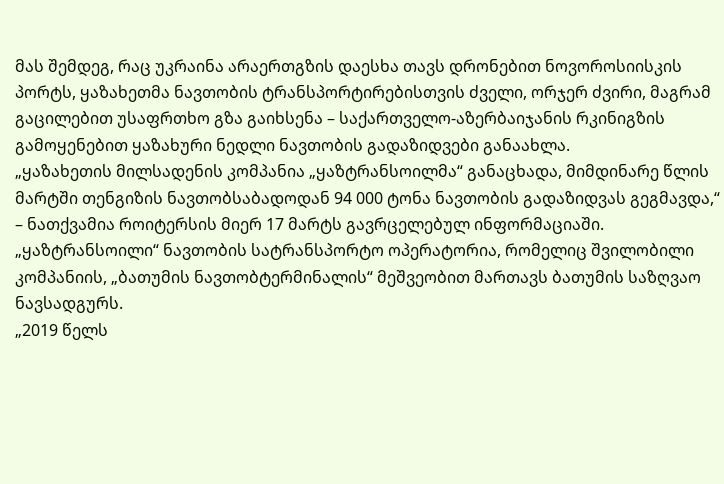მას შემდეგ, რაც უკრაინა არაერთგზის დაესხა თავს დრონებით ნოვოროსიისკის პორტს, ყაზახეთმა ნავთობის ტრანსპორტირებისთვის ძველი, ორჯერ ძვირი, მაგრამ გაცილებით უსაფრთხო გზა გაიხსენა – საქართველო-აზერბაიჯანის რკინიგზის გამოყენებით ყაზახური ნედლი ნავთობის გადაზიდვები განაახლა.
„ყაზახეთის მილსადენის კომპანია „ყაზტრანსოილმა“ განაცხადა, მიმდინარე წლის მარტში თენგიზის ნავთობსაბადოდან 94 000 ტონა ნავთობის გადაზიდვას გეგმავდა,“ – ნათქვამია როიტერსის მიერ 17 მარტს გავრცელებულ ინფორმაციაში.
„ყაზტრანსოილი“ ნავთობის სატრანსპორტო ოპერატორია, რომელიც შვილობილი კომპანიის, „ბათუმის ნავთობტერმინალის“ მეშვეობით მართავს ბათუმის საზღვაო ნავსადგურს.
„2019 წელს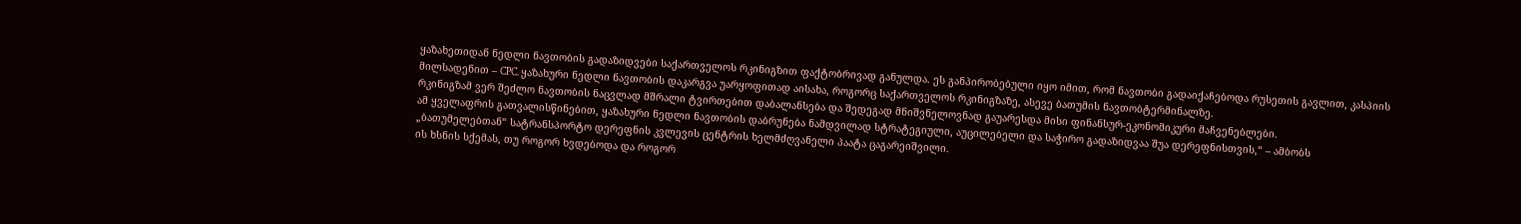ყაზახეთიდან ნედლი ნავთობის გადაზიდვები საქართველოს რკინიგზით ფაქტობრივად განულდა. ეს განპირობებული იყო იმით, რომ ნავთობი გადაიქაჩებოდა რუსეთის გავლით, კასპიის მილსადენით – CPC. ყაზახური ნედლი ნავთობის დაკარგვა უარყოფითად აისახა, როგორც საქართველოს რკინიგზაზე, ასევე ბათუმის ნავთობტერმინალზე.
რკინიგზამ ვერ შეძლო ნავთობის ნაცვლად მშრალი ტვირთებით დაბალანსება და შედეგად მნიშვნელოვნად გაუარესდა მისი ფინანსურ-ეკონომიკური მაჩვენებლები.
ამ ყველაფრის გათვალისწინებით, ყაზახური ნედლი ნავთობის დაბრუნება ნამდვილად სტრატეგიული, აუცილებელი და საჭირო გადაზიდვაა შუა დერეფნისთვის,“ – ამბობს „ბათუმელებთან“ სატრანსპორტო დერეფნის კვლევის ცენტრის ხელმძღვანელი პაატა ცაგარეიშვილი.
ის ხსნის სქემას, თუ როგორ ხვდებოდა და როგორ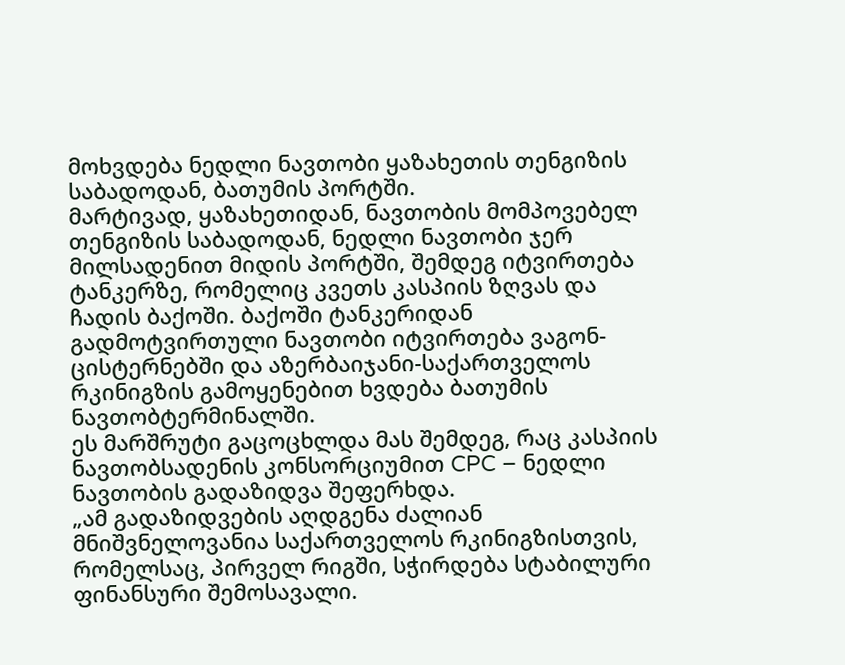მოხვდება ნედლი ნავთობი ყაზახეთის თენგიზის საბადოდან, ბათუმის პორტში.
მარტივად, ყაზახეთიდან, ნავთობის მომპოვებელ თენგიზის საბადოდან, ნედლი ნავთობი ჯერ მილსადენით მიდის პორტში, შემდეგ იტვირთება ტანკერზე, რომელიც კვეთს კასპიის ზღვას და ჩადის ბაქოში. ბაქოში ტანკერიდან გადმოტვირთული ნავთობი იტვირთება ვაგონ-ცისტერნებში და აზერბაიჯანი-საქართველოს რკინიგზის გამოყენებით ხვდება ბათუმის ნავთობტერმინალში.
ეს მარშრუტი გაცოცხლდა მას შემდეგ, რაც კასპიის ნავთობსადენის კონსორციუმით CPC – ნედლი ნავთობის გადაზიდვა შეფერხდა.
„ამ გადაზიდვების აღდგენა ძალიან მნიშვნელოვანია საქართველოს რკინიგზისთვის, რომელსაც, პირველ რიგში, სჭირდება სტაბილური ფინანსური შემოსავალი.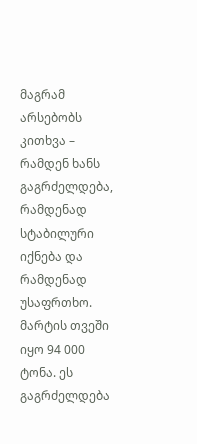მაგრამ არსებობს კითხვა – რამდენ ხანს გაგრძელდება, რამდენად სტაბილური იქნება და რამდენად უსაფრთხო.
მარტის თვეში იყო 94 000 ტონა. ეს გაგრძელდება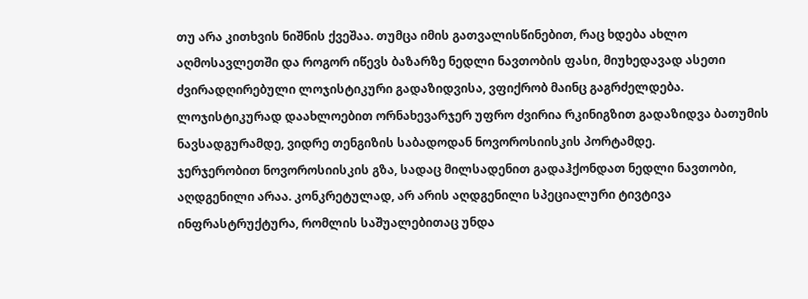თუ არა კითხვის ნიშნის ქვეშაა. თუმცა იმის გათვალისწინებით, რაც ხდება ახლო აღმოსავლეთში და როგორ იწევს ბაზარზე ნედლი ნავთობის ფასი, მიუხედავად ასეთი ძვირადღირებული ლოჯისტიკური გადაზიდვისა, ვფიქრობ მაინც გაგრძელდება.
ლოჯისტიკურად დაახლოებით ორნახევარჯერ უფრო ძვირია რკინიგზით გადაზიდვა ბათუმის ნავსადგურამდე, ვიდრე თენგიზის საბადოდან ნოვოროსიისკის პორტამდე.
ჯერჯერობით ნოვოროსიისკის გზა, სადაც მილსადენით გადაჰქონდათ ნედლი ნავთობი, აღდგენილი არაა. კონკრეტულად, არ არის აღდგენილი სპეციალური ტივტივა ინფრასტრუქტურა, რომლის საშუალებითაც უნდა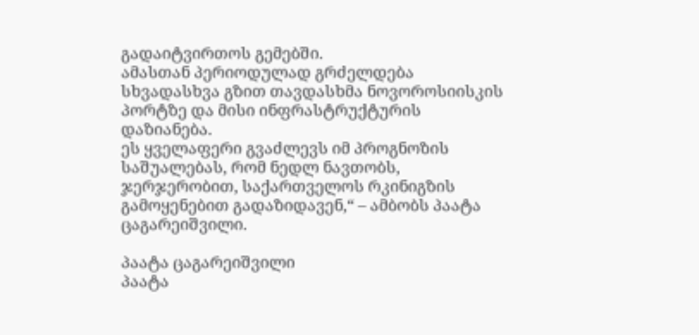გადაიტვირთოს გემებში.
ამასთან პერიოდულად გრძელდება სხვადასხვა გზით თავდასხმა ნოვოროსიისკის პორტზე და მისი ინფრასტრუქტურის დაზიანება.
ეს ყველაფერი გვაძლევს იმ პროგნოზის საშუალებას, რომ ნედლ ნავთობს, ჯერჯერობით, საქართველოს რკინიგზის გამოყენებით გადაზიდავენ,“ – ამბობს პაატა ცაგარეიშვილი.

პაატა ცაგარეიშვილი
პაატა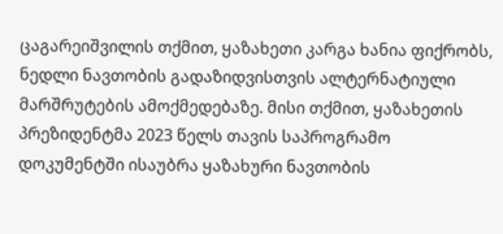ცაგარეიშვილის თქმით, ყაზახეთი კარგა ხანია ფიქრობს, ნედლი ნავთობის გადაზიდვისთვის ალტერნატიული მარშრუტების ამოქმედებაზე. მისი თქმით, ყაზახეთის პრეზიდენტმა 2023 წელს თავის საპროგრამო დოკუმენტში ისაუბრა ყაზახური ნავთობის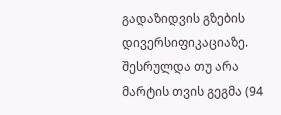გადაზიდვის გზების დივერსიფიკაციაზე.
შესრულდა თუ არა მარტის თვის გეგმა (94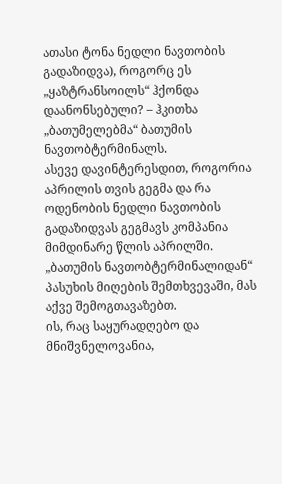ათასი ტონა ნედლი ნავთობის გადაზიდვა), როგორც ეს „ყაზტრანსოილს“ ჰქონდა დაანონსებული? – ჰკითხა „ბათუმელებმა“ ბათუმის ნავთობტერმინალს.
ასევე დავინტერესდით, როგორია აპრილის თვის გეგმა და რა ოდენობის ნედლი ნავთობის გადაზიდვას გეგმავს კომპანია მიმდინარე წლის აპრილში.
„ბათუმის ნავთობტერმინალიდან“ პასუხის მიღების შემთხვევაში, მას აქვე შემოგთავაზებთ.
ის, რაც საყურადღებო და მნიშვნელოვანია,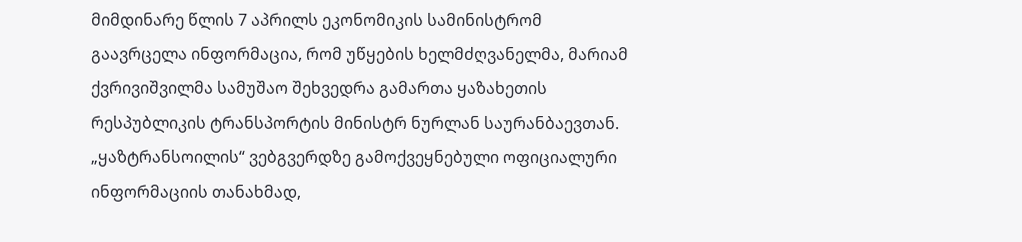მიმდინარე წლის 7 აპრილს ეკონომიკის სამინისტრომ გაავრცელა ინფორმაცია, რომ უწყების ხელმძღვანელმა, მარიამ ქვრივიშვილმა სამუშაო შეხვედრა გამართა ყაზახეთის რესპუბლიკის ტრანსპორტის მინისტრ ნურლან საურანბაევთან.
„ყაზტრანსოილის“ ვებგვერდზე გამოქვეყნებული ოფიციალური ინფორმაციის თანახმად,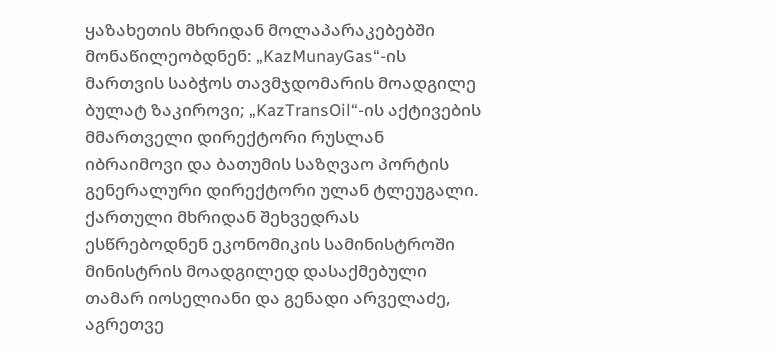ყაზახეთის მხრიდან მოლაპარაკებებში მონაწილეობდნენ: „KazMunayGas“-ის მართვის საბჭოს თავმჯდომარის მოადგილე ბულატ ზაკიროვი; „KazTransOil“-ის აქტივების მმართველი დირექტორი რუსლან იბრაიმოვი და ბათუმის საზღვაო პორტის გენერალური დირექტორი ულან ტლეუგალი. ქართული მხრიდან შეხვედრას ესწრებოდნენ ეკონომიკის სამინისტროში მინისტრის მოადგილედ დასაქმებული თამარ იოსელიანი და გენადი არველაძე, აგრეთვე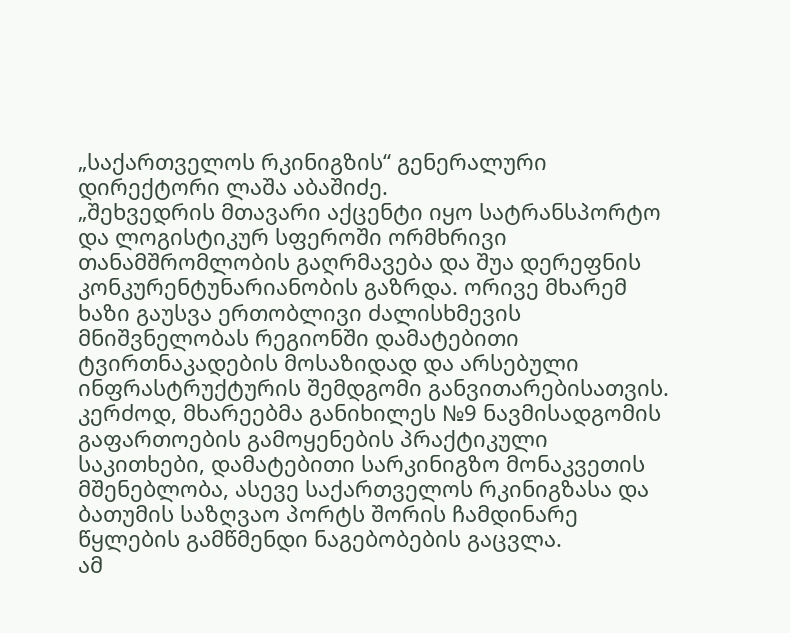„საქართველოს რკინიგზის“ გენერალური დირექტორი ლაშა აბაშიძე.
„შეხვედრის მთავარი აქცენტი იყო სატრანსპორტო და ლოგისტიკურ სფეროში ორმხრივი თანამშრომლობის გაღრმავება და შუა დერეფნის კონკურენტუნარიანობის გაზრდა. ორივე მხარემ ხაზი გაუსვა ერთობლივი ძალისხმევის მნიშვნელობას რეგიონში დამატებითი ტვირთნაკადების მოსაზიდად და არსებული ინფრასტრუქტურის შემდგომი განვითარებისათვის.
კერძოდ, მხარეებმა განიხილეს №9 ნავმისადგომის გაფართოების გამოყენების პრაქტიკული საკითხები, დამატებითი სარკინიგზო მონაკვეთის მშენებლობა, ასევე საქართველოს რკინიგზასა და ბათუმის საზღვაო პორტს შორის ჩამდინარე წყლების გამწმენდი ნაგებობების გაცვლა.
ამ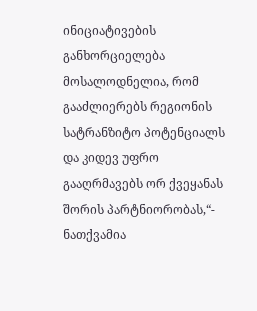ინიციატივების განხორციელება მოსალოდნელია, რომ გააძლიერებს რეგიონის სატრანზიტო პოტენციალს და კიდევ უფრო გააღრმავებს ორ ქვეყანას შორის პარტნიორობას,“- ნათქვამია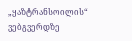„ყაზტრანსოილის“ ვებგვერდზე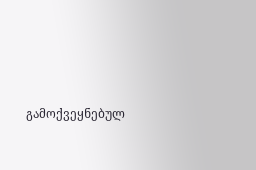გამოქვეყნებულ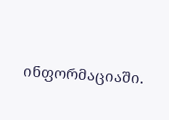ინფორმაციაში.